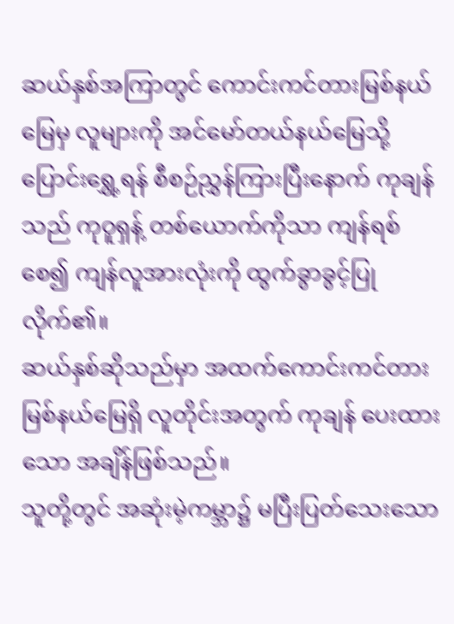ဆယ်နှစ်အကြာတွင် ကောင်းကင်တားမြစ်နယ်မြေမှ လူများကို အင်မော်တယ်နယ်မြေသို့ ပြောင်းရွှေ့ရန် စီစဉ်ညွှန်ကြားပြီးနောက် ကုချန်သည် ကုဝူရှန့် တစ်ယောက်ကိုသာ ကျန်ရစ်စေ၍ ကျန်လူအားလုံးကို ထွက်ခွာခွင့်ပြုလိုက်၏။
ဆယ်နှစ်ဆိုသည်မှာ အထက်ကောင်းကင်တားမြစ်နယ်မြေရှိ လူတိုင်းအတွက် ကုချန် ပေးထားသော အချိန်ဖြစ်သည်။
သူတို့တွင် အဆုံးမဲ့ကမ္ဘာ၌ မပြီးပြတ်သေးသော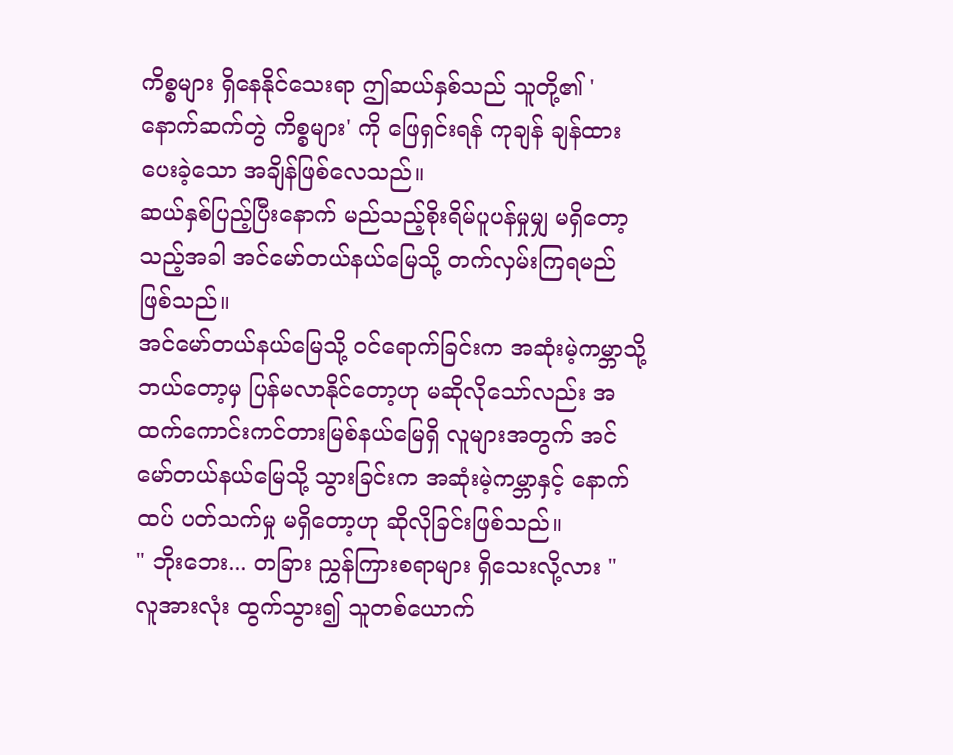ကိစ္စများ ရှိနေနိုင်သေးရာ ဤဆယ်နှစ်သည် သူတို့၏ 'နောက်ဆက်တွဲ ကိစ္စများ' ကို ဖြေရှင်းရန် ကုချန် ချန်ထားပေးခဲ့သော အချိန်ဖြစ်လေသည်။
ဆယ်နှစ်ပြည့်ပြီးနောက် မည်သည့်စိုးရိမ်ပူပန်မှုမျှ မရှိတော့သည့်အခါ အင်မော်တယ်နယ်မြေသို့ တက်လှမ်းကြရမည် ဖြစ်သည်။
အင်မော်တယ်နယ်မြေသို့ ဝင်ရောက်ခြင်းက အဆုံးမဲ့ကမ္ဘာသို့ ဘယ်တော့မှ ပြန်မလာနိုင်တော့ဟု မဆိုလိုသော်လည်း အထက်ကောင်းကင်တားမြစ်နယ်မြေရှိ လူများအတွက် အင်မော်တယ်နယ်မြေသို့ သွားခြင်းက အဆုံးမဲ့ကမ္ဘာနှင့် နောက်ထပ် ပတ်သက်မှု မရှိတော့ဟု ဆိုလိုခြင်းဖြစ်သည်။
" ဘိုးဘေး... တခြား ညွှန်ကြားစရာများ ရှိသေးလို့လား "
လူအားလုံး ထွက်သွား၍ သူတစ်ယောက်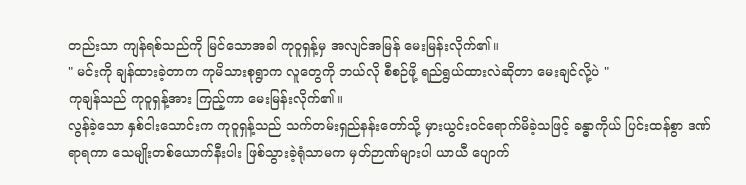တည်းသာ ကျန်ရစ်သည်ကို မြင်သောအခါ ကုဝူရှန့်မှ အလျင်အမြန် မေးမြန်းလိုက်၏။
" မင်းကို ချန်ထားခဲ့တာက ကုမိသားစုရွာက လူတွေကို ဘယ်လို စီစဉ်ဖို့ ရည်ရွယ်ထားလဲဆိုတာ မေးချင်လို့ပဲ "
ကုချန်သည် ကုဝူရှန့်အား ကြည့်ကာ မေးမြန်းလိုက်၏။
လွန်ခဲ့သော နှစ်ငါးသောင်းက ကုဝူရှန့်သည် သက်တမ်းရှည်နန်းတော်သို့ မှားယွင်းဝင်ရောက်မိခဲ့သဖြင့် ခန္ဓာကိုယ် ပြင်းထန်စွာ ဒဏ်ရာရကာ သေမျိုးတစ်ယောက်နီးပါး ဖြစ်သွားခဲ့ရုံသာမက မှတ်ဉာဏ်များပါ ယာယီ ပျောက်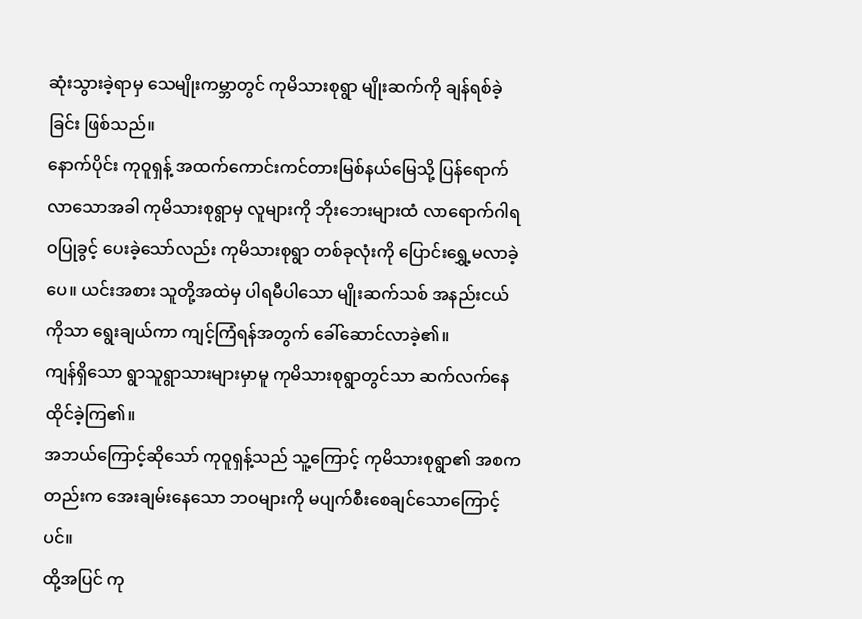ဆုံးသွားခဲ့ရာမှ သေမျိုးကမ္ဘာတွင် ကုမိသားစုရွာ မျိုးဆက်ကို ချန်ရစ်ခဲ့ခြင်း ဖြစ်သည်။
နောက်ပိုင်း ကုဝူရှန့် အထက်ကောင်းကင်တားမြစ်နယ်မြေသို့ ပြန်ရောက်လာသောအခါ ကုမိသားစုရွာမှ လူများကို ဘိုးဘေးများထံ လာရောက်ဂါရဝပြုခွင့် ပေးခဲ့သော်လည်း ကုမိသားစုရွာ တစ်ခုလုံးကို ပြောင်းရွှေ့မလာခဲ့ပေ။ ယင်းအစား သူတို့အထဲမှ ပါရမီပါသော မျိုးဆက်သစ် အနည်းငယ်ကိုသာ ရွေးချယ်ကာ ကျင့်ကြံရန်အတွက် ခေါ်ဆောင်လာခဲ့၏။
ကျန်ရှိသော ရွာသူရွာသားများမှာမူ ကုမိသားစုရွာတွင်သာ ဆက်လက်နေထိုင်ခဲ့ကြ၏။
အဘယ်ကြောင့်ဆိုသော် ကုဝူရှန့်သည် သူ့ကြောင့် ကုမိသားစုရွာ၏ အစကတည်းက အေးချမ်းနေသော ဘဝများကို မပျက်စီးစေချင်သောကြောင့်ပင်။
ထို့အပြင် ကု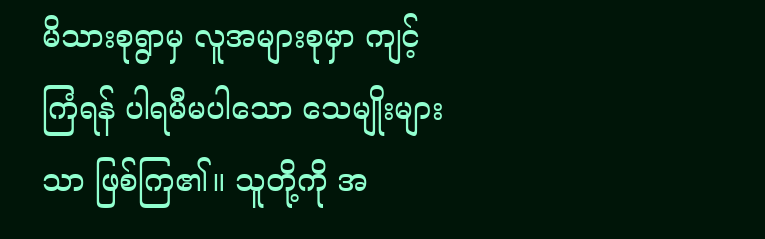မိသားစုရွာမှ လူအများစုမှာ ကျင့်ကြံရန် ပါရမီမပါသော သေမျိုးများသာ ဖြစ်ကြ၏။ သူတို့ကို အ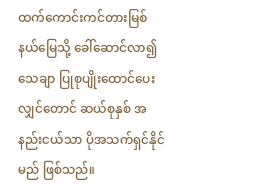ထက်ကောင်းကင်တားမြစ်နယ်မြေသို့ ခေါ်ဆောင်လာ၍ သေချာ ပြုစုပျိုးထောင်ပေးလျှင်တောင် ဆယ်စုနှစ် အနည်းငယ်သာ ပိုအသက်ရှင်နိုင်မည် ဖြစ်သည်။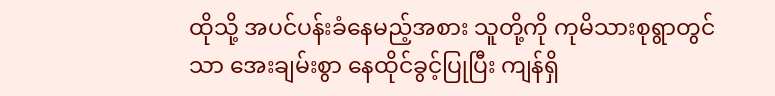ထိုသို့ အပင်ပန်းခံနေမည့်အစား သူတို့ကို ကုမိသားစုရွာတွင်သာ အေးချမ်းစွာ နေထိုင်ခွင့်ပြုပြီး ကျန်ရှိ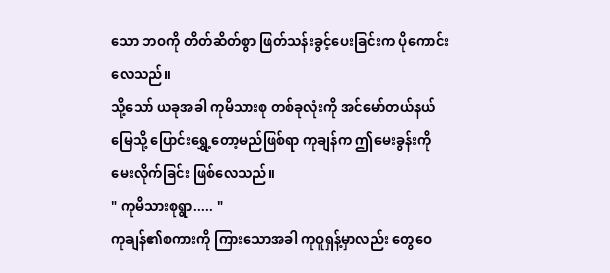သော ဘဝကို တိတ်ဆိတ်စွာ ဖြတ်သန်းခွင့်ပေးခြင်းက ပိုကောင်းလေသည်။
သို့သော် ယခုအခါ ကုမိသားစု တစ်ခုလုံးကို အင်မော်တယ်နယ်မြေသို့ ပြောင်းရွှေ့တော့မည်ဖြစ်ရာ ကုချန်က ဤမေးခွန်းကို မေးလိုက်ခြင်း ဖြစ်လေသည်။
" ကုမိသားစုရွာ..... "
ကုချန်၏စကားကို ကြားသောအခါ ကုဝူရှန့်မှာလည်း တွေဝေ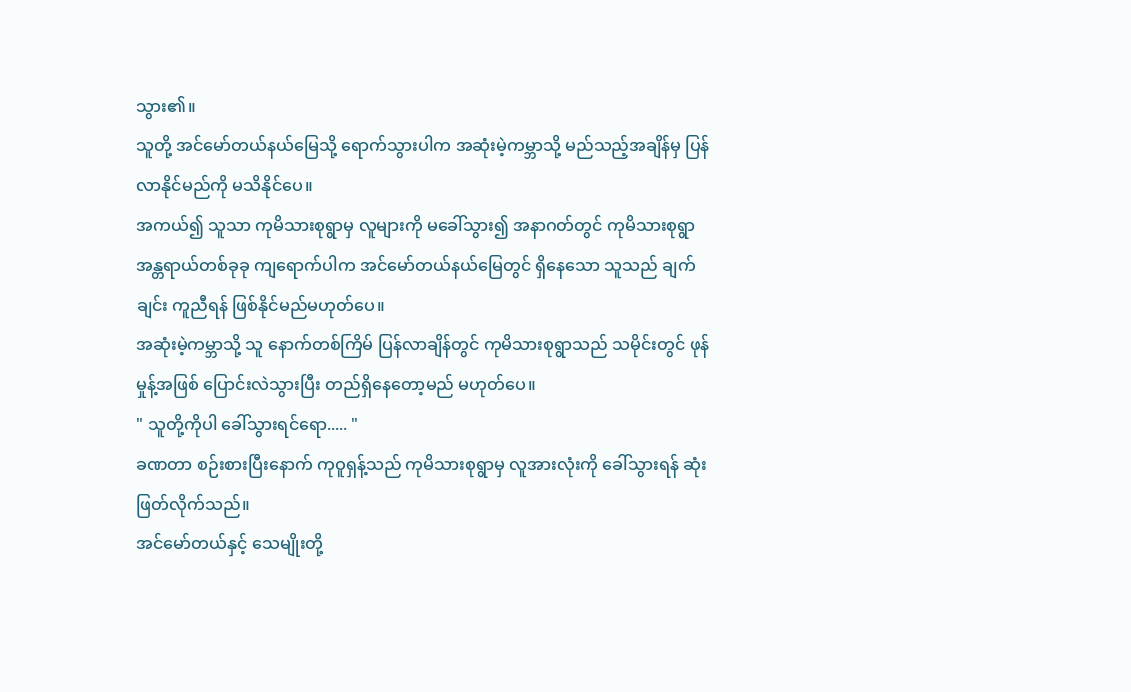သွား၏။
သူတို့ အင်မော်တယ်နယ်မြေသို့ ရောက်သွားပါက အဆုံးမဲ့ကမ္ဘာသို့ မည်သည့်အချိန်မှ ပြန်လာနိုင်မည်ကို မသိနိုင်ပေ။
အကယ်၍ သူသာ ကုမိသားစုရွာမှ လူများကို မခေါ်သွား၍ အနာဂတ်တွင် ကုမိသားစုရွာ အန္တရာယ်တစ်ခုခု ကျရောက်ပါက အင်မော်တယ်နယ်မြေတွင် ရှိနေသော သူသည် ချက်ချင်း ကူညီရန် ဖြစ်နိုင်မည်မဟုတ်ပေ။
အဆုံးမဲ့ကမ္ဘာသို့ သူ နောက်တစ်ကြိမ် ပြန်လာချိန်တွင် ကုမိသားစုရွာသည် သမိုင်းတွင် ဖုန်မှုန့်အဖြစ် ပြောင်းလဲသွားပြီး တည်ရှိနေတော့မည် မဟုတ်ပေ။
" သူတို့ကိုပါ ခေါ်သွားရင်ရော..... "
ခဏတာ စဉ်းစားပြီးနောက် ကုဝူရှန့်သည် ကုမိသားစုရွာမှ လူအားလုံးကို ခေါ်သွားရန် ဆုံးဖြတ်လိုက်သည်။
အင်မော်တယ်နှင့် သေမျိုးတို့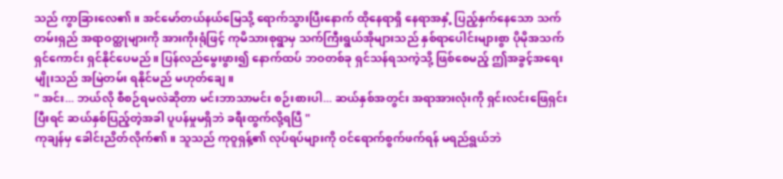သည် ကွာခြားလေ၏။ အင်မော်တယ်နယ်မြေသို့ ရောက်သွားပြီးနောက် ထိုနေရာရှိ နေရာအနှံ့ ပြည့်နှက်နေသော သက်တမ်းရှည် အရာဝတ္ထုများကို အားကိုးရုံဖြင့် ကုမိသားစုရွာမှ သက်ကြီးရွယ်အိုများသည် နှစ်ရာပေါင်းများစွာ ပိုမိုအသက်ရှင်ကောင်း ရှင်နိုင်ပေမည်။ ပြန်လည်မွေးဖွား၍ နောက်ထပ် ဘဝတစ်ခု ရှင်သန်ရသကဲ့သို့ ဖြစ်စေမည့် ဤအခွင့်အရေးမျိုးသည် အမြဲတမ်း ရနိုင်မည် မဟုတ်ချေ။
" အင်း... ဘယ်လို စီစဉ်ရမလဲဆိုတာ မင်းဘာသာမင်း စဉ်းစားပါ... ဆယ်နှစ်အတွင်း အရာအားလုံးကို ရှင်းလင်းဖြေရှင်းပြီးရင် ဆယ်နှစ်ပြည့်တဲ့အခါ ပူပန်မှုမရှိဘဲ ခရီးထွက်လို့ရပြီ "
ကုချန်မှ ခေါင်းညိတ်လိုက်၏။ သူသည် ကုဝူရှန့်၏ လုပ်ရပ်များကို ဝင်ရောက်စွက်ဖက်ရန် မရည်ရွယ်ဘဲ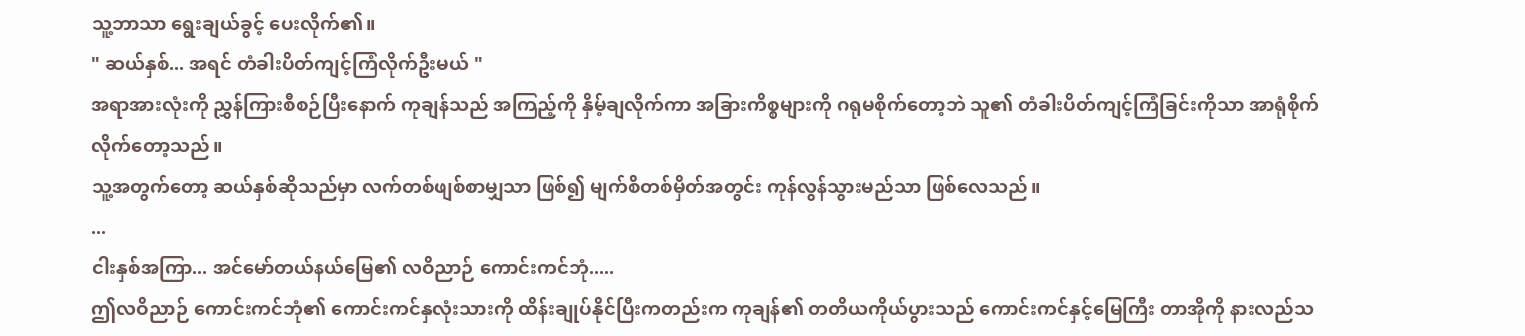သူ့ဘာသာ ရွေးချယ်ခွင့် ပေးလိုက်၏။
" ဆယ်နှစ်... အရင် တံခါးပိတ်ကျင့်ကြံလိုက်ဦးမယ် "
အရာအားလုံးကို ညွှန်ကြားစီစဉ်ပြီးနောက် ကုချန်သည် အကြည့်ကို နှိမ့်ချလိုက်ကာ အခြားကိစ္စများကို ဂရုမစိုက်တော့ဘဲ သူ၏ တံခါးပိတ်ကျင့်ကြံခြင်းကိုသာ အာရုံစိုက်လိုက်တော့သည်။
သူ့အတွက်တော့ ဆယ်နှစ်ဆိုသည်မှာ လက်တစ်ဖျစ်စာမျှသာ ဖြစ်၍ မျက်စိတစ်မှိတ်အတွင်း ကုန်လွန်သွားမည်သာ ဖြစ်လေသည်။
...
ငါးနှစ်အကြာ... အင်မော်တယ်နယ်မြေ၏ လဝိညာဉ် ကောင်းကင်ဘုံ.....
ဤလဝိညာဉ် ကောင်းကင်ဘုံ၏ ကောင်းကင်နှလုံးသားကို ထိန်းချုပ်နိုင်ပြီးကတည်းက ကုချန်၏ တတိယကိုယ်ပွားသည် ကောင်းကင်နှင့်မြေကြီး တာအိုကို နားလည်သ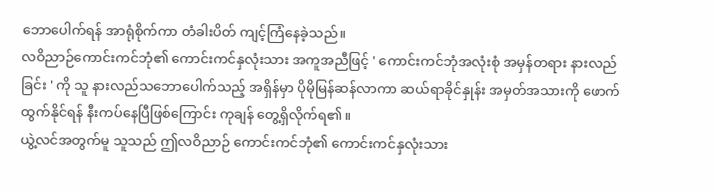ဘောပေါက်ရန် အာရုံစိုက်ကာ တံခါးပိတ် ကျင့်ကြံနေခဲ့သည်။
လဝိညာဉ်ကောင်းကင်ဘုံ၏ ကောင်းကင်နှလုံးသား အကူအညီဖြင့် ' ကောင်းကင်ဘုံအလုံးစုံ အမှန်တရား နားလည်ခြင်း ' ကို သူ နားလည်သဘောပေါက်သည့် အရှိန်မှာ ပိုမိုမြန်ဆန်လာကာ ဆယ်ရာခိုင်နှုန်း အမှတ်အသားကို ဖောက်ထွက်နိုင်ရန် နီးကပ်နေပြီဖြစ်ကြောင်း ကုချန် တွေ့ရှိလိုက်ရ၏။
ယွဲ့လင်အတွက်မူ သူသည် ဤလဝိညာဉ် ကောင်းကင်ဘုံ၏ ကောင်းကင်နှလုံးသား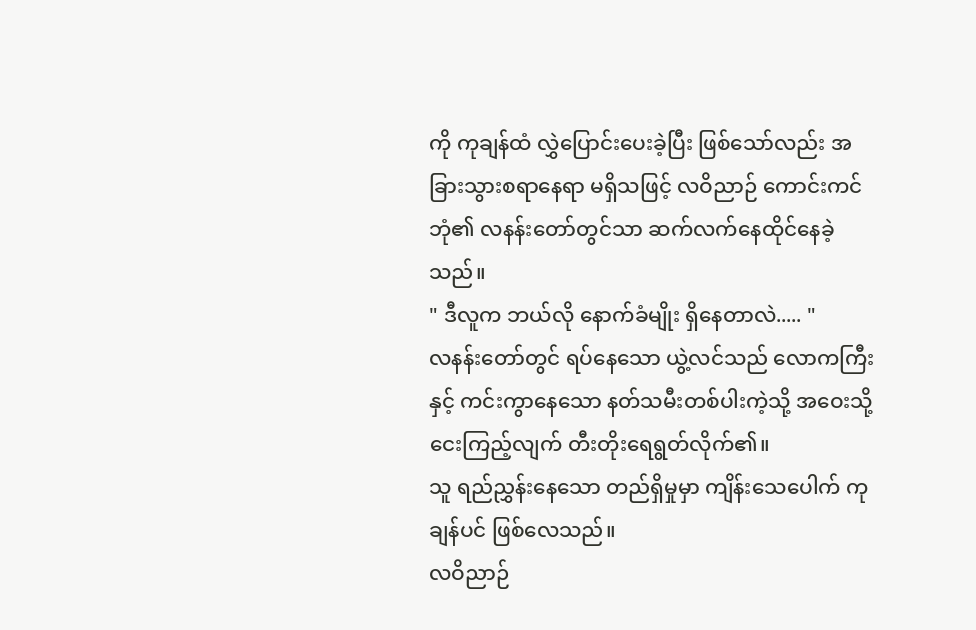ကို ကုချန်ထံ လွှဲပြောင်းပေးခဲ့ပြီး ဖြစ်သော်လည်း အခြားသွားစရာနေရာ မရှိသဖြင့် လဝိညာဉ် ကောင်းကင်ဘုံ၏ လနန်းတော်တွင်သာ ဆက်လက်နေထိုင်နေခဲ့သည်။
" ဒီလူက ဘယ်လို နောက်ခံမျိုး ရှိနေတာလဲ..... "
လနန်းတော်တွင် ရပ်နေသော ယွဲ့လင်သည် လောကကြီးနှင့် ကင်းကွာနေသော နတ်သမီးတစ်ပါးကဲ့သို့ အဝေးသို့ ငေးကြည့်လျက် တီးတိုးရေရွတ်လိုက်၏။
သူ ရည်ညွှန်းနေသော တည်ရှိမှုမှာ ကျိန်းသေပေါက် ကုချန်ပင် ဖြစ်လေသည်။
လဝိညာဉ်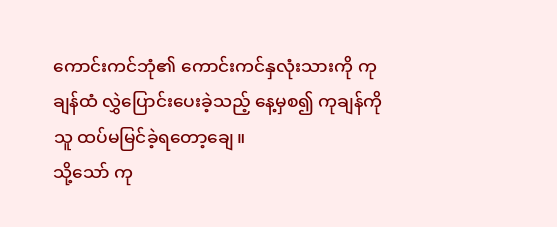ကောင်းကင်ဘုံ၏ ကောင်းကင်နှလုံးသားကို ကုချန်ထံ လွှဲပြောင်းပေးခဲ့သည့် နေ့မှစ၍ ကုချန်ကို သူ ထပ်မမြင်ခဲ့ရတော့ချေ။
သို့သော် ကု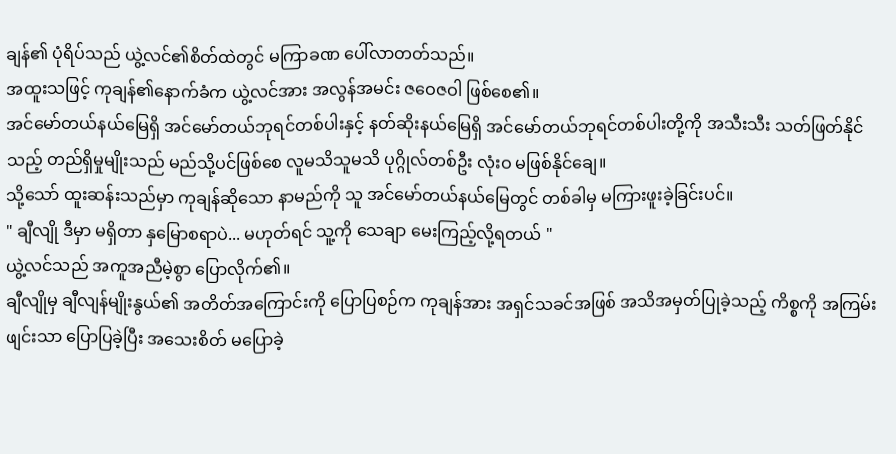ချန်၏ ပုံရိပ်သည် ယွဲ့လင်၏စိတ်ထဲတွင် မကြာခဏ ပေါ်လာတတ်သည်။
အထူးသဖြင့် ကုချန်၏နောက်ခံက ယွဲ့လင်အား အလွန်အမင်း ဇဝေဇဝါ ဖြစ်စေ၏။
အင်မော်တယ်နယ်မြေရှိ အင်မော်တယ်ဘုရင်တစ်ပါးနှင့် နတ်ဆိုးနယ်မြေရှိ အင်မော်တယ်ဘုရင်တစ်ပါးတို့ကို အသီးသီး သတ်ဖြတ်နိုင်သည့် တည်ရှိမှုမျိုးသည် မည်သို့ပင်ဖြစ်စေ လူမသိသူမသိ ပုဂ္ဂိုလ်တစ်ဦး လုံးဝ မဖြစ်နိုင်ချေ။
သို့သော် ထူးဆန်းသည်မှာ ကုချန်ဆိုသော နာမည်ကို သူ အင်မော်တယ်နယ်မြေတွင် တစ်ခါမှ မကြားဖူးခဲ့ခြင်းပင်။
" ချီလျို ဒီမှာ မရှိတာ နှမြောစရာပဲ... မဟုတ်ရင် သူ့ကို သေချာ မေးကြည့်လို့ရတယ် "
ယွဲ့လင်သည် အကူအညီမဲ့စွာ ပြောလိုက်၏။
ချီလျိုမှ ချီလျန်မျိုးနွယ်၏ အတိတ်အကြောင်းကို ပြောပြစဉ်က ကုချန်အား အရှင်သခင်အဖြစ် အသိအမှတ်ပြုခဲ့သည့် ကိစ္စကို အကြမ်းဖျင်းသာ ပြောပြခဲ့ပြီး အသေးစိတ် မပြောခဲ့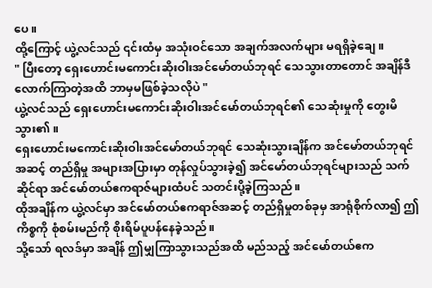ပေ။
ထို့ကြောင့် ယွဲ့လင်သည် ၎င်းထံမှ အသုံးဝင်သော အချက်အလက်များ မရရှိခဲ့ချေ။
" ပြီးတော့ ရှေးဟောင်းမကောင်းဆိုးဝါးအင်မော်တယ်ဘုရင် သေသွားတာတောင် အချိန်ဒီလောက်ကြာတဲ့အထိ ဘာမှမဖြစ်ခဲ့သလိုပဲ "
ယွဲ့လင်သည် ရှေးဟောင်းမကောင်းဆိုးဝါးအင်မော်တယ်ဘုရင်၏ သေဆုံးမှုကို တွေးမိသွား၏။
ရှေးဟောင်းမကောင်းဆိုးဝါးအင်မော်တယ်ဘုရင် သေဆုံးသွားချိန်က အင်မော်တယ်ဘုရင်အဆင့် တည်ရှိမှု အများအပြားမှာ တုန်လှုပ်သွားခဲ့၍ အင်မော်တယ်ဘုရင်များသည် သက်ဆိုင်ရာ အင်မော်တယ်ဧကရာဇ်များထံပင် သတင်းပို့ခဲ့ကြသည်။
ထိုအချိန်က ယွဲ့လင်မှာ အင်မော်တယ်ဧကရာဇ်အဆင့် တည်ရှိမှုတစ်ခုမှ အာရုံစိုက်လာ၍ ဤကိစ္စကို စုံစမ်းမည်ကို စိုးရိမ်ပူပန်နေခဲ့သည်။
သို့သော် ရလဒ်မှာ အချိန် ဤမျှကြာသွားသည်အထိ မည်သည့် အင်မော်တယ်ဧက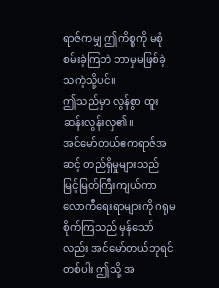ရာဇ်ကမျှ ဤကိစ္စကို မစုံစမ်းခဲ့ကြဘဲ ဘာမှမဖြစ်ခဲ့သကဲ့သို့ပင်။
ဤသည်မှာ လွန်စွာ ထူးဆန်းလွန်းလှ၏။
အင်မော်တယ်ဧကရာဇ်အဆင့် တည်ရှိမှုများသည် မြင့်မြတ်ကြီးကျယ်ကာ လောကီရေးရာများကို ဂရုမစိုက်ကြသည် မှန်သော်လည်း အင်မော်တယ်ဘုရင်တစ်ပါး ဤသို့ အ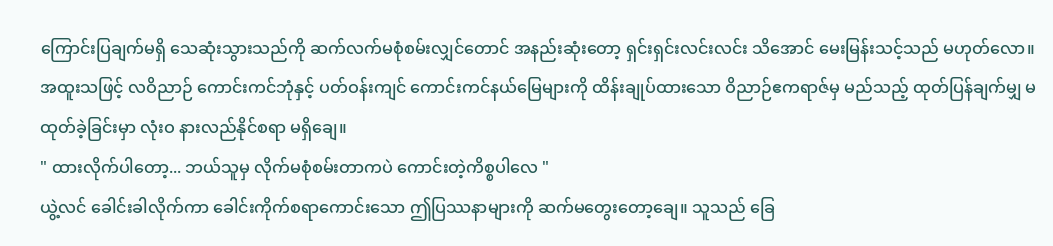ကြောင်းပြချက်မရှိ သေဆုံးသွားသည်ကို ဆက်လက်မစုံစမ်းလျှင်တောင် အနည်းဆုံးတော့ ရှင်းရှင်းလင်းလင်း သိအောင် မေးမြန်းသင့်သည် မဟုတ်လော။
အထူးသဖြင့် လဝိညာဉ် ကောင်းကင်ဘုံနှင့် ပတ်ဝန်းကျင် ကောင်းကင်နယ်မြေများကို ထိန်းချုပ်ထားသော ဝိညာဉ်ဧကရာဇ်မှ မည်သည့် ထုတ်ပြန်ချက်မျှ မထုတ်ခဲ့ခြင်းမှာ လုံးဝ နားလည်နိုင်စရာ မရှိချေ။
" ထားလိုက်ပါတော့... ဘယ်သူမှ လိုက်မစုံစမ်းတာကပဲ ကောင်းတဲ့ကိစ္စပါလေ "
ယွဲ့လင် ခေါင်းခါလိုက်ကာ ခေါင်းကိုက်စရာကောင်းသော ဤပြဿနာများကို ဆက်မတွေးတော့ချေ။ သူသည် ခြေ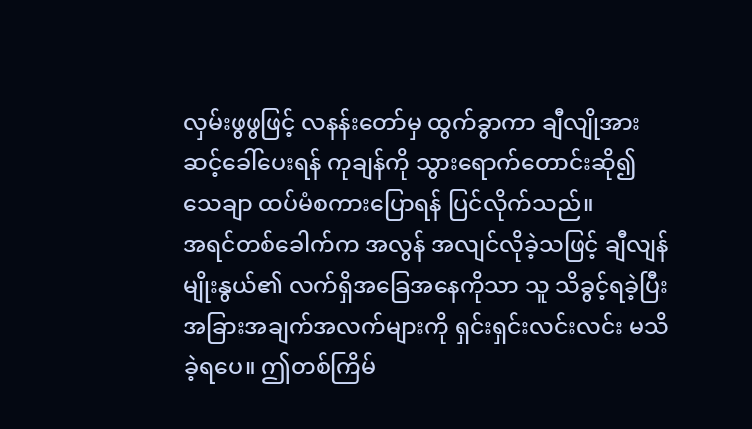လှမ်းဖွဖွဖြင့် လနန်းတော်မှ ထွက်ခွာကာ ချီလျိုအား ဆင့်ခေါ်ပေးရန် ကုချန်ကို သွားရောက်တောင်းဆို၍ သေချာ ထပ်မံစကားပြောရန် ပြင်လိုက်သည်။
အရင်တစ်ခေါက်က အလွန် အလျင်လိုခဲ့သဖြင့် ချီလျန်မျိုးနွယ်၏ လက်ရှိအခြေအနေကိုသာ သူ သိခွင့်ရခဲ့ပြီး အခြားအချက်အလက်များကို ရှင်းရှင်းလင်းလင်း မသိခဲ့ရပေ။ ဤတစ်ကြိမ်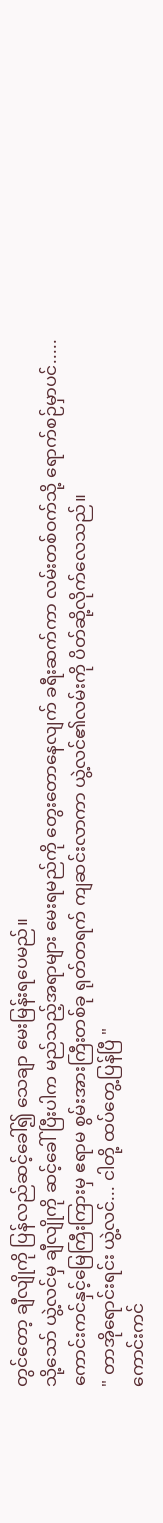တွင်တော့ ချီလျိုကို ပြန်လည်ဆင့်ခေါ်၍ သေချာ မေးမြန်းရပေမည်။
သို့သော် ယွဲ့လင်မှ ချီလျိုကို ဆင့်ခေါ်ပြီးပါက မည်သည့်အရာများ မေးရမည်ကို တွေးတောနေလျက် ခရီးဆက်ကာ လမ်းတစ်ဝက်သို့ ရောက်စဉ်မှာပင်.....
ကောင်းကင်နှင့်မြေကြီးကြားမှ ဧရာမ စွမ်းအားကြီးတစ်ခု ရုတ်တရက် ကျဆင်းလာကာ ယွဲ့လင်၏လမ်းကို ပိတ်ဆို့လိုက်လေသည်။
" တာအိုရောင်းရင်း ယွဲ့လင်... ငါတို့ ထပ်တွေ့ပြန်ပြီ "
ကောင်းကင်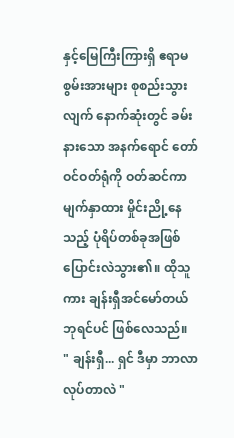နှင့်မြေကြီးကြားရှိ ဧရာမ စွမ်းအားများ စုစည်းသွားလျက် နောက်ဆုံးတွင် ခမ်းနားသော အနက်ရောင် တော်ဝင်ဝတ်ရုံကို ဝတ်ဆင်ကာ မျက်နှာထား မှိုင်းညို့နေသည့် ပုံရိပ်တစ်ခုအဖြစ် ပြောင်းလဲသွား၏။ ထိုသူကား ချန်းရှီအင်မော်တယ်ဘုရင်ပင် ဖြစ်လေသည်။
" ချန်းရှီ... ရှင် ဒီမှာ ဘာလာလုပ်တာလဲ "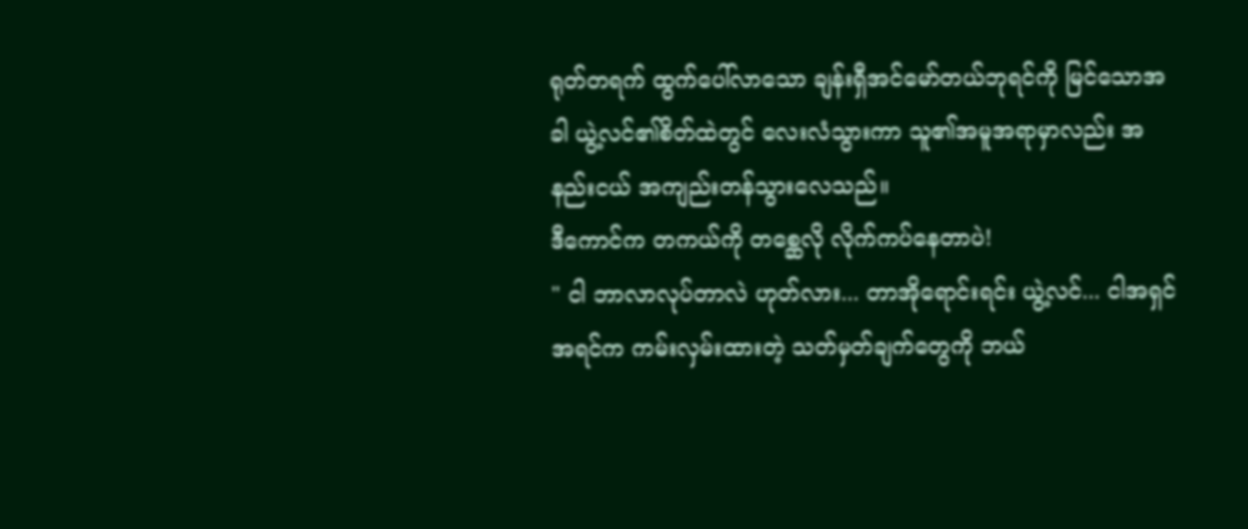ရုတ်တရက် ထွက်ပေါ်လာသော ချန်းရှီအင်မော်တယ်ဘုရင်ကို မြင်သောအခါ ယွဲ့လင်၏စိတ်ထဲတွင် လေးလံသွားကာ သူ၏အမူအရာမှာလည်း အနည်းငယ် အကျည်းတန်သွားလေသည်။
ဒီကောင်က တကယ်ကို တစ္ဆေလို လိုက်ကပ်နေတာပဲ!
" ငါ ဘာလာလုပ်တာလဲ ဟုတ်လား... တာအိုရောင်းရင်း ယွဲ့လင်... ငါအရှင် အရင်က ကမ်းလှမ်းထားတဲ့ သတ်မှတ်ချက်တွေကို ဘယ်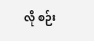လို စဉ်း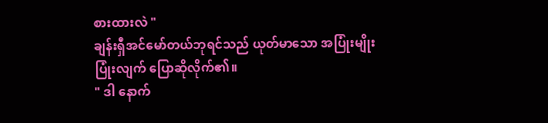စားထားလဲ "
ချန်းရှီအင်မော်တယ်ဘုရင်သည် ယုတ်မာသော အပြုံးမျိုး ပြုံးလျက် ပြောဆိုလိုက်၏။
" ဒါ နောက်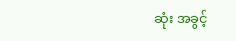ဆုံး အခွင့်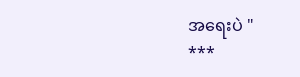အရေးပဲ "
***